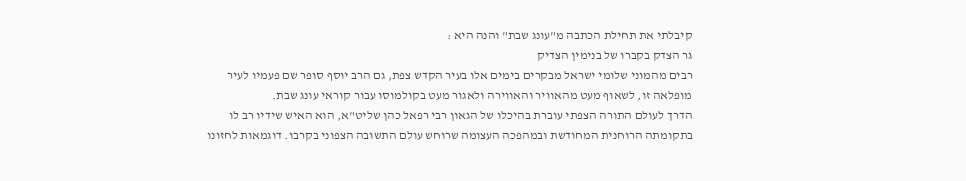קיבלתי את תחילת הכתבה מ"עונג שבת" והנה היא :
גר הצדק בקברו של בנימין הצדיק
רבים מהמוני שלומי ישראל מבקרים בימים אלו בעיר הקדש צפת, גם הרב יוסף סופר שם פעמיו לעיר מופלאה זו, לשאוף מעט מהאוויר והאווירה ולאגור מעט בקולמוסו עבור קוראי עונג שבת.
הדרך לעולם התורה הצפתי עוברת בהיכלו של הגאון רבי רפאל כהן שליט"א, הוא האיש שידיו רב לו בתקומתה הרוחנית המחודשת ובמהפכה העצומה שרוחש עולם התשובה הצפוני בקרבו. דוגמאות לחזונו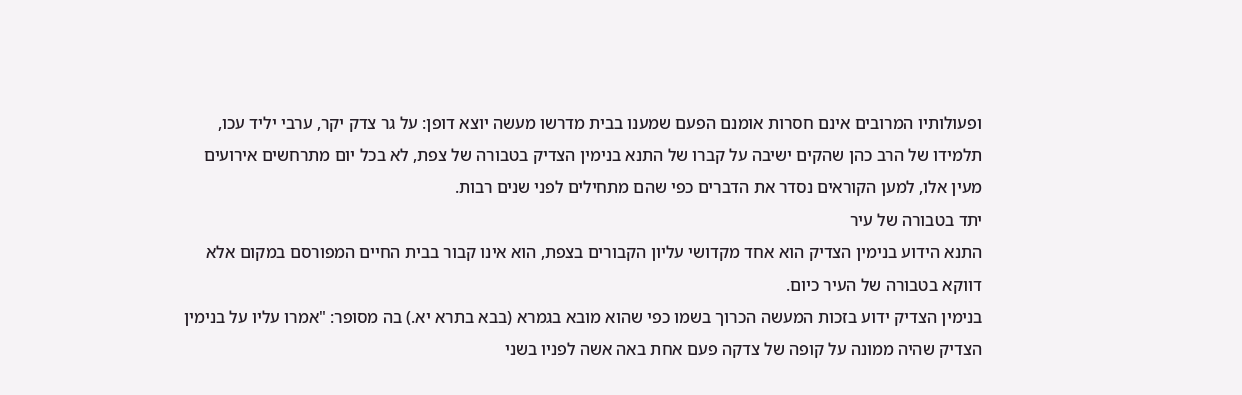ופעולותיו המרובים אינם חסרות אומנם הפעם שמענו בבית מדרשו מעשה יוצא דופן: על גר צדק יקר, ערבי יליד עכו, תלמידו של הרב כהן שהקים ישיבה על קברו של התנא בנימין הצדיק בטבורה של צפת, לא בכל יום מתרחשים אירועים מעין אלו, למען הקוראים נסדר את הדברים כפי שהם מתחילים לפני שנים רבות.
יתד בטבורה של עיר
התנא הידוע בנימין הצדיק הוא אחד מקדושי עליון הקבורים בצפת, הוא אינו קבור בבית החיים המפורסם במקום אלא דווקא בטבורה של העיר כיום.
בנימין הצדיק ידוע בזכות המעשה הכרוך בשמו כפי שהוא מובא בגמרא (בבא בתרא יא.) בה מסופר: "אמרו עליו על בנימין הצדיק שהיה ממונה על קופה של צדקה פעם אחת באה אשה לפניו בשני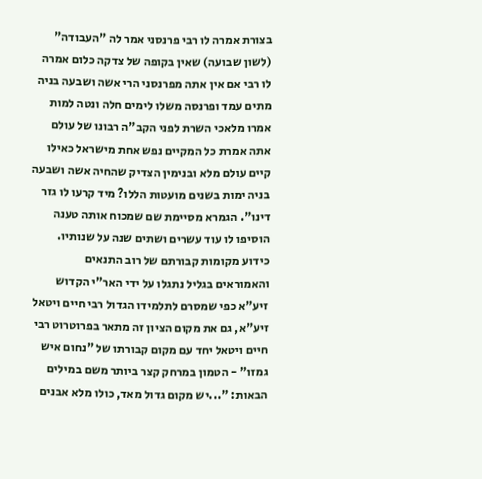בצורת אמרה לו רבי פרנסני אמר לה "העבודה" (לשון שבועה) שאין בקופה של צדקה כלום אמרה לו רבי אם אין אתה מפרנסני הרי אשה ושבעה בניה מתים עמד ופרנסה משלו לימים חלה ונטה למות אמרו מלאכי השרת לפני הקב"ה רבונו של עולם אתה אמרת כל המקיים נפש אחת מישראל כאילו קיים עולם מלא ובנימין הצדיק שהחיה אשה ושבעה בניה ימות בשנים מועטות הללו? מיד קרעו לו גזר דינו". הגמרא מסיימת שם שמכוח אותה טענה הוסיפו לו עוד עשרים ושתים שנה על שנותיו.
כידוע מקומות קבורתם של רוב התנאים והאמוראים בגליל נתגלו על ידי האר"י הקדוש זיע"א כפי שמסרם לתלמידו הגדול רבי חיים ויטאל זיע"א, גם את מקום הציון זה מתאר בפרוטרוט רבי חיים ויטאל יחד עם מקום קבורתו של "נחום איש גמזו" - הטמון במרחק קצר ביותר משם במילים הבאות: "...יש מקום גדול מאד, כולו מלא אבנים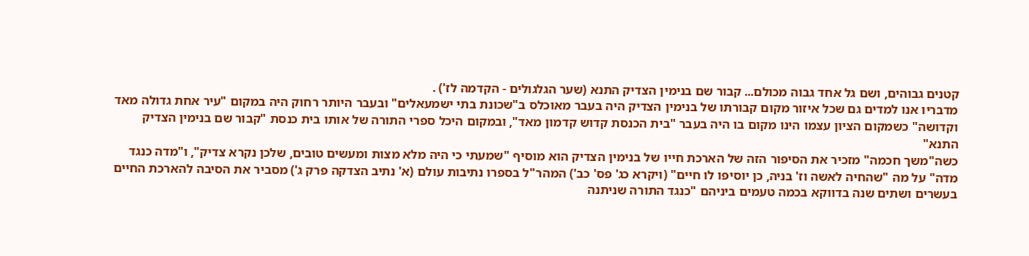קטנים גבוהים, ושם גל אחד גבוה מכולם... קבור שם בנימין הצדיק התנא (שער הגלגולים - הקדמה לז') .
מדבריו אנו למדים גם שכל איזור מקום קבורתו של בנימין הצדיק היה בעבר מאוכלס ב"שכונת בתי ישמעאלים" ובעבר היותר רחוק היה במקום "עיר אחת גדולה מאד וקדושה" כשמקום הציון עצמו הינו מקום בו היה בעבר "בית הכנסת קדוש קדמון מאד", ובמקום היכל ספרי התורה של אותו בית כנסת "קבור שם בנימין הצדיק התנא"
כשה"משך חכמה" מזכיר את הסיפור הזה של הארכת חייו של בנימין הצדיק הוא מוסיף "שמעתי כי היה מלא מצות ומעשים טובים, שלכן נקרא צדיק", ו"מדה כנגד מדה" על מה "שהחיה לאשה וז' בניה, כן יוסיפו לו חיים" (ויקרא כג' פס' כב') המהר"ל בספרו נתיבות עולם (א' נתיב הצדקה פרק ג') מסביר את הסיבה להארכת החיים בעשרים ושתים שנה בדווקא בכמה טעמים ביניהם "כנגד התורה שניתנה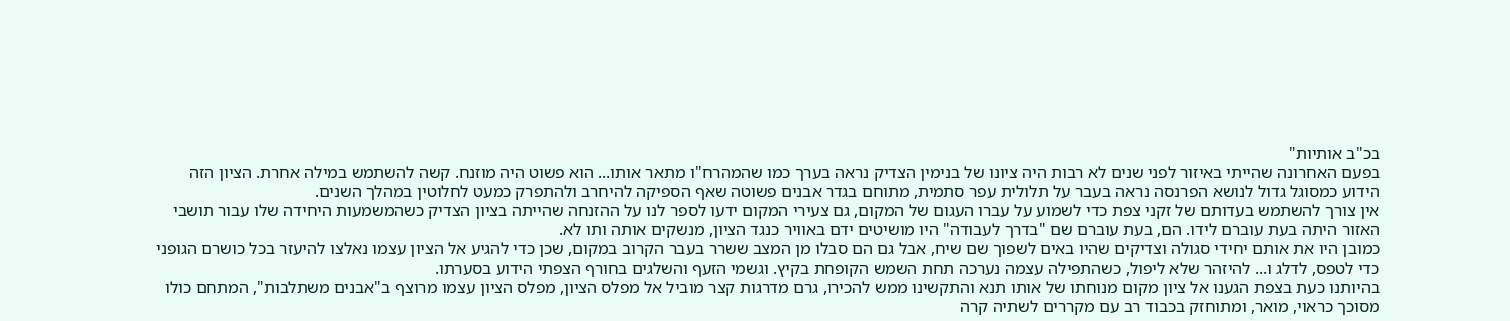בכ"ב אותיות"
בפעם האחרונה שהייתי באיזור לפני שנים לא רבות היה ציונו של בנימין הצדיק נראה בערך כמו שהמהרח"ו מתאר אותו... הוא פשוט היה מוזנח. קשה להשתמש במילה אחרת. הציון הזה הידוע כמסוגל גדול לנושא הפרנסה נראה בעבר על תלולית עפר סתמית, מתוחם בגדר אבנים פשוטה שאף הספיקה להיחרב ולהתפרק כמעט לחלוטין במהלך השנים.
אין צורך להשתמש בעדותם של זקני צפת כדי לשמוע על עברו העגום של המקום, גם צעירי המקום ידעו לספר לנו על ההזנחה שהייתה בציון הצדיק כשהמשמעות היחידה שלו עבור תושבי האזור היתה בעת עוברם לידו. הם, בעת עוברם שם "בדרך לעבודה" היו מושיטים ידם באוויר כנגד הציון, מנשקים אותה ותו לא.
כמובן היו את אותם יחידי סגולה וצדיקים שהיו באים לשפוך שם שיח, אבל גם הם סבלו מן המצב ששרר בעבר הקרוב במקום, שכן כדי להגיע אל הציון עצמו נאלצו להיעזר בכל כושרם הגופני כדי לטפס, לדלג ו... להיזהר שלא ליפול, כשהתפילה עצמה נערכה תחת השמש הקופחת בקיץ. וגשמי הזעף והשלגים בחורף הצפתי הידוע בסערתו.
בהיותנו כעת בצפת הגענו אל ציון מקום מנוחתו של אותו תנא והתקשינו ממש להכירו, גרם מדרגות קצר מוביל אל מפלס הציון, מפלס הציון עצמו מרוצף ב"אבנים משתלבות", המתחם כולו מסוכך כראוי, מואר, ומתוחזק בכבוד רב עם מקררים לשתיה קרה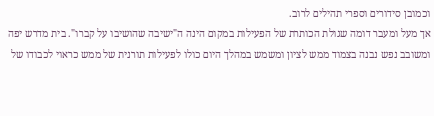וכמובן סידורים וספרי תהילים לרוב.
אך מעל ומעבר דומה שגולת הכותרת של הפעילות במקום הינה ה"ישיבה שהושיבו על קברו". בית מדרש יפה ומשובב נפש נבנה בצמוד ממש לציון ומשמש במהלך היום כולו לפעילות תורנית של ממש כראוי לכבודו של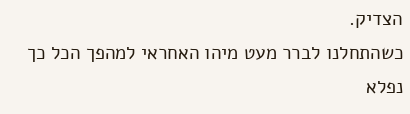הצדיק.
כשהתחלנו לברר מעט מיהו האחראי למהפך הכל כך נפלא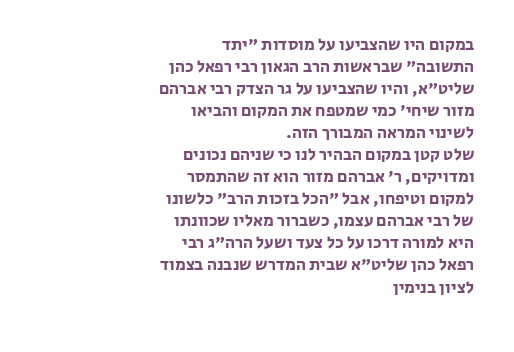במקום היו שהצביעו על מוסדות "יתד התשובה" שבראשות הרב הגאון רבי רפאל כהן שליט"א, והיו שהצביעו על גר הצדק רבי אברהם מזור שיחי' כמי שמטפח את המקום והביאו לשינוי המראה המבורך הזה.
שלט קטן במקום הבהיר לנו כי שניהם נכונים ומדויקים, ר' אברהם מזור הוא זה שהתמסר למקום וטיפחו, אבל "הכל בזכות הרב" כלשונו של רבי אברהם עצמו, כשברור מאליו שכוונתו היא למורה דרכו על כל צעד ושעל הרה"ג רבי רפאל כהן שליט"א שבית המדרש שנבנה בצמוד לציון בנימין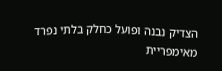הצדיק נבנה ופועל כחלק בלתי נפרד מאימפריית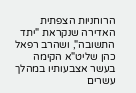הרוחניות הצפתית האדירה שנקראת "יתד התשובה", ושהרב רפאל כהן שליט"א הקימה בעשר אצבעותיו במהלך עשרים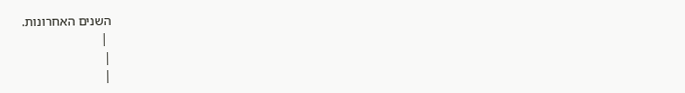השנים האחרונות.
 |
|
|